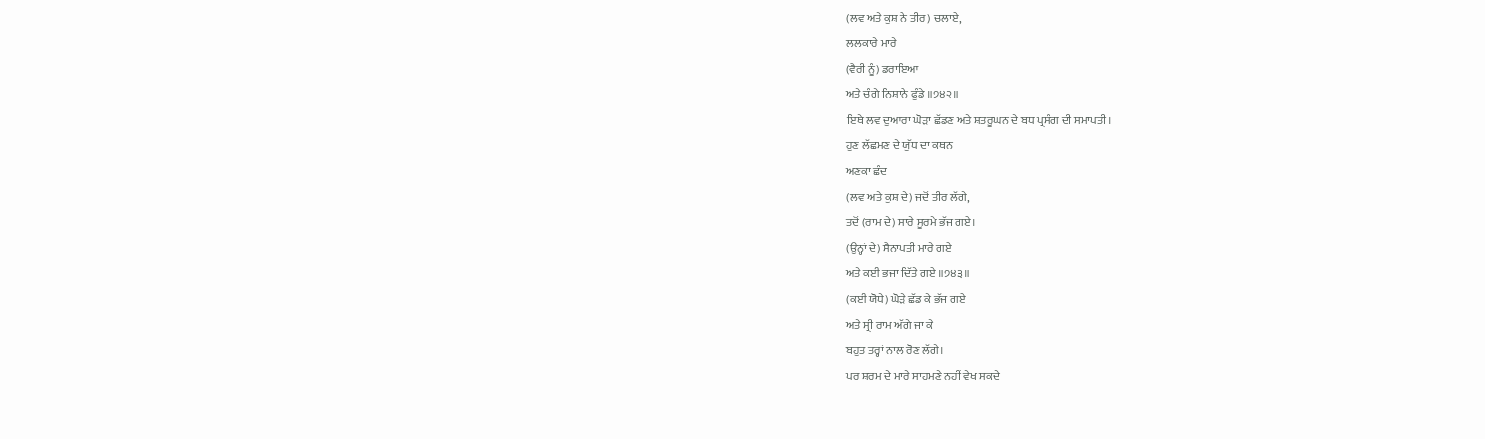(ਲਵ ਅਤੇ ਕੁਸ਼ ਨੇ ਤੀਰ) ਚਲਾਏ,
ਲਲਕਾਰੇ ਮਾਰੇ
(ਵੈਰੀ ਨੂੰ) ਡਰਾਇਆ
ਅਤੇ ਚੰਗੇ ਨਿਸ਼ਾਨੇ ਫੁੰਡੇ ॥੭੪੨॥
ਇਥੇ ਲਵ ਦੁਆਰਾ ਘੋੜਾ ਛੱਡਣ ਅਤੇ ਸ਼ਤਰੂਘਨ ਦੇ ਬਧ ਪ੍ਰਸੰਗ ਦੀ ਸਮਾਪਤੀ।
ਹੁਣ ਲੱਛਮਣ ਦੇ ਯੁੱਧ ਦਾ ਕਥਨ
ਅਣਕਾ ਛੰਦ
(ਲਵ ਅਤੇ ਕੁਸ਼ ਦੇ) ਜਦੋਂ ਤੀਰ ਲੱਗੇ,
ਤਦੋਂ (ਰਾਮ ਦੇ) ਸਾਰੇ ਸੂਰਮੇ ਭੱਜ ਗਏ।
(ਉਨ੍ਹਾਂ ਦੇ) ਸੈਨਾਪਤੀ ਮਾਰੇ ਗਏ
ਅਤੇ ਕਈ ਭਜਾ ਦਿੱਤੇ ਗਏ ॥੭੪੩॥
(ਕਈ ਯੋਧੇ) ਘੋੜੇ ਛੱਡ ਕੇ ਭੱਜ ਗਏ
ਅਤੇ ਸ੍ਰੀ ਰਾਮ ਅੱਗੇ ਜਾ ਕੇ
ਬਹੁਤ ਤਰ੍ਹਾਂ ਨਾਲ ਰੋਣ ਲੱਗੇ।
ਪਰ ਸ਼ਰਮ ਦੇ ਮਾਰੇ ਸਾਹਮਣੇ ਨਹੀਂ ਵੇਖ ਸਕਦੇ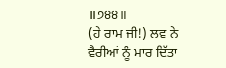॥੭੪੪॥
(ਹੇ ਰਾਮ ਜੀ!) ਲਵ ਨੇ ਵੈਰੀਆਂ ਨੂੰ ਮਾਰ ਦਿੱਤਾ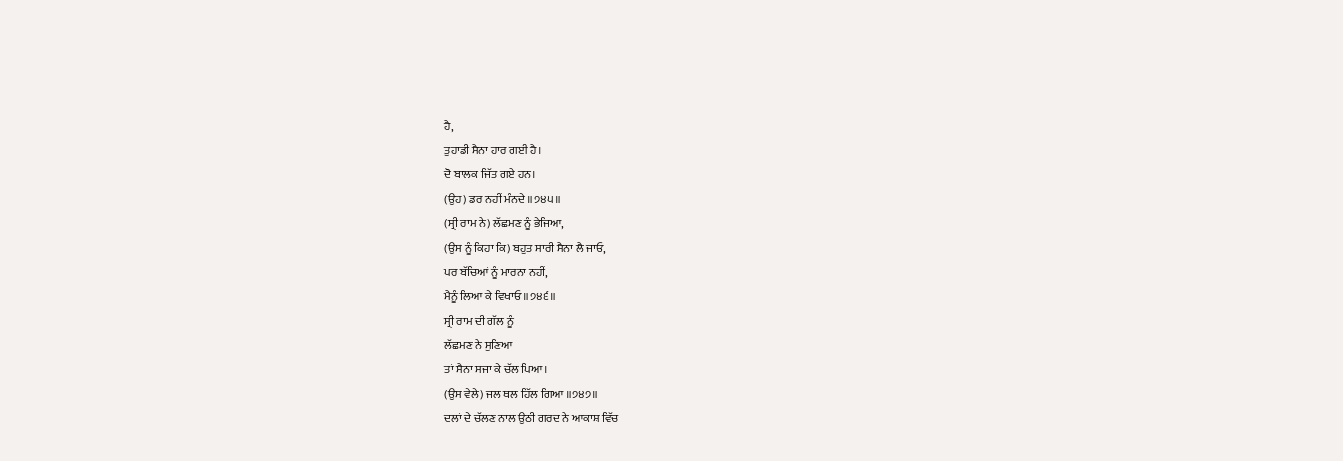ਹੈ,
ਤੁਹਾਡੀ ਸੈਨਾ ਹਾਰ ਗਈ ਹੈ।
ਦੋ ਬਾਲਕ ਜਿੱਤ ਗਏ ਹਨ।
(ਉਹ) ਡਰ ਨਹੀਂ ਮੰਨਦੇ ॥੭੪੫॥
(ਸ੍ਰੀ ਰਾਮ ਨੇ) ਲੱਛਮਣ ਨੂੰ ਭੇਜਿਆ,
(ਉਸ ਨੂੰ ਕਿਹਾ ਕਿ) ਬਹੁਤ ਸਾਰੀ ਸੈਨਾ ਲੈ ਜਾਓ,
ਪਰ ਬੱਚਿਆਂ ਨੂੰ ਮਾਰਨਾ ਨਹੀਂ,
ਮੈਨੂੰ ਲਿਆ ਕੇ ਵਿਖਾਓ ॥੭੪੬॥
ਸ੍ਰੀ ਰਾਮ ਦੀ ਗੱਲ ਨੂੰ
ਲੱਛਮਣ ਨੇ ਸੁਣਿਆ
ਤਾਂ ਸੈਨਾ ਸਜਾ ਕੇ ਚੱਲ ਪਿਆ।
(ਉਸ ਵੇਲੇ) ਜਲ ਥਲ ਹਿੱਲ ਗਿਆ ॥੭੪੭॥
ਦਲਾਂ ਦੇ ਚੱਲਣ ਨਾਲ ਉਠੀ ਗਰਦ ਨੇ ਆਕਾਸ਼ ਵਿੱਚ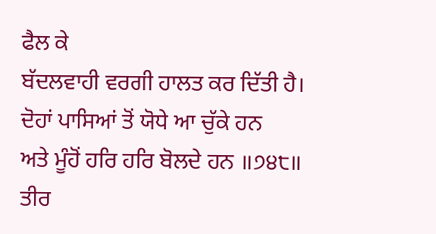ਫੈਲ ਕੇ
ਬੱਦਲਵਾਹੀ ਵਰਗੀ ਹਾਲਤ ਕਰ ਦਿੱਤੀ ਹੈ।
ਦੋਹਾਂ ਪਾਸਿਆਂ ਤੋਂ ਯੋਧੇ ਆ ਚੁੱਕੇ ਹਨ
ਅਤੇ ਮੂੰਹੋਂ ਹਰਿ ਹਰਿ ਬੋਲਦੇ ਹਨ ॥੭੪੮॥
ਤੀਰ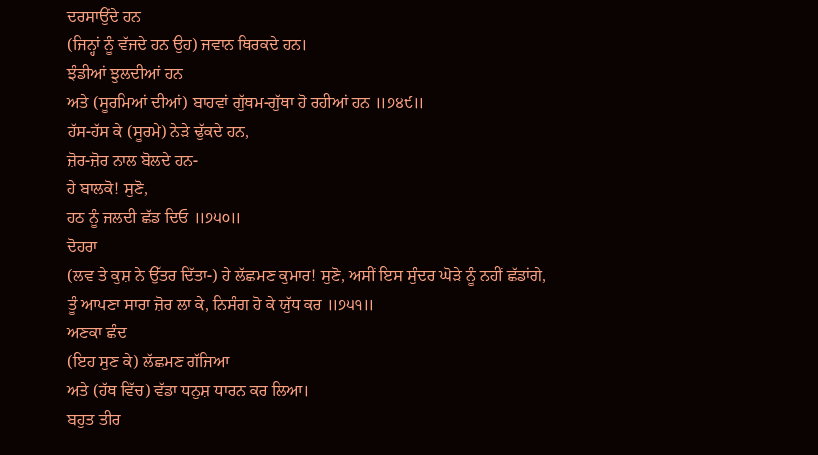ਦਰਸਾਉਂਦੇ ਹਨ
(ਜਿਨ੍ਹਾਂ ਨੂੰ ਵੱਜਦੇ ਹਨ ਉਹ) ਜਵਾਨ ਥਿਰਕਦੇ ਹਨ।
ਝੰਡੀਆਂ ਝੁਲਦੀਆਂ ਹਨ
ਅਤੇ (ਸੂਰਮਿਆਂ ਦੀਆਂ) ਬਾਹਵਾਂ ਗੁੱਥਮ-ਗੁੱਥਾ ਹੋ ਰਹੀਆਂ ਹਨ ॥੭੪੯॥
ਹੱਸ-ਹੱਸ ਕੇ (ਸੂਰਮੇ) ਨੇੜੇ ਢੁੱਕਦੇ ਹਨ,
ਜ਼ੋਰ-ਜ਼ੋਰ ਨਾਲ ਬੋਲਦੇ ਹਨ-
ਹੇ ਬਾਲਕੋ! ਸੁਣੋ,
ਹਠ ਨੂੰ ਜਲਦੀ ਛੱਡ ਦਿਓ ॥੭੫੦॥
ਦੋਹਰਾ
(ਲਵ ਤੇ ਕੁਸ਼ ਨੇ ਉੱਤਰ ਦਿੱਤਾ-) ਹੇ ਲੱਛਮਣ ਕੁਮਾਰ! ਸੁਣੋ, ਅਸੀਂ ਇਸ ਸੁੰਦਰ ਘੋੜੇ ਨੂੰ ਨਹੀਂ ਛੱਡਾਂਗੇ,
ਤੂੰ ਆਪਣਾ ਸਾਰਾ ਜ਼ੋਰ ਲਾ ਕੇ, ਨਿਸੰਗ ਹੋ ਕੇ ਯੁੱਧ ਕਰ ॥੭੫੧॥
ਅਣਕਾ ਛੰਦ
(ਇਹ ਸੁਣ ਕੇ) ਲੱਛਮਣ ਗੱਜਿਆ
ਅਤੇ (ਹੱਥ ਵਿੱਚ) ਵੱਡਾ ਧਨੁਸ਼ ਧਾਰਨ ਕਰ ਲਿਆ।
ਬਹੁਤ ਤੀਰ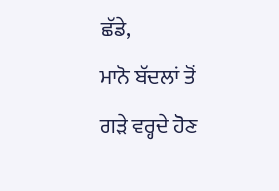ਛੱਡੇ,
ਮਾਨੋ ਬੱਦਲਾਂ ਤੋਂ ਗੜੇ ਵਰ੍ਹਦੇ ਹੋਣ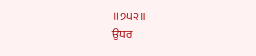॥੭੫੨॥
ਉਧਰ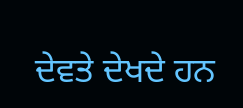ਦੇਵਤੇ ਦੇਖਦੇ ਹਨ